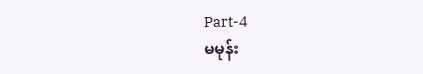Part-4
မမုန်း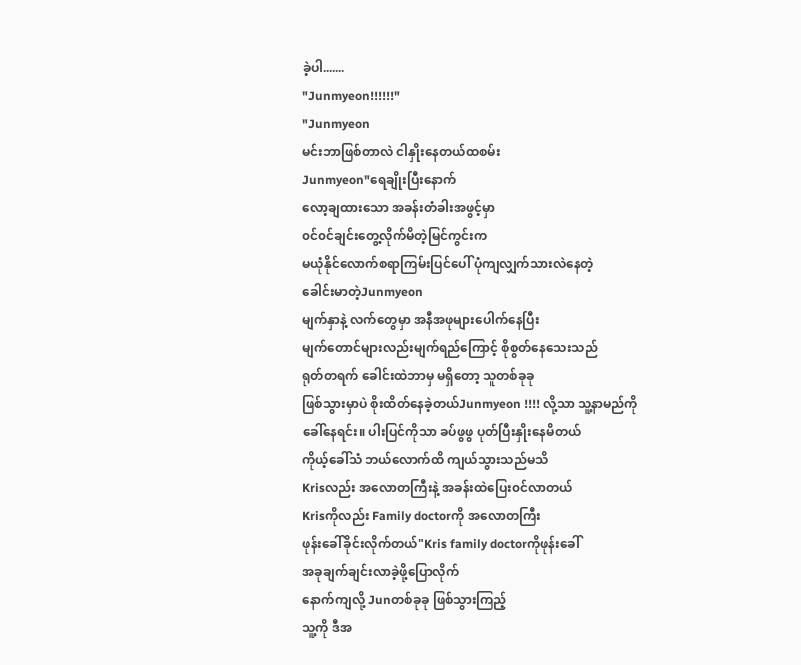ခဲ့ပါ.......
"Junmyeon!!!!!!"
"Junmyeon
မင်းဘာဖြစ်တာလဲ ငါနှိုးနေတယ်ထစမ်း
Junmyeon"ရေချိုးပြီးနောက်
လော့ချထားသော အခန်းတံခါးအဖွင့်မှာ
၀င်၀င်ချင်းတွေ့လိုက်မိတဲ့မြင်ကွင်းက
မယုံနိုင်လောက်စရာကြမ်းပြင်ပေါ် ပုံကျလျှက်သားလဲနေတဲ့
ခေါင်းမာတဲ့Junmyeon
မျက်နှာနဲ့ လက်တွေမှာ အနီအဖုများပေါက်နေပြီး
မျက်တောင်များလည်းမျက်ရည်ကြောင့် စိုစွတ်နေသေးသည်
ရုတ်တရက် ခေါင်းထဲဘာမှ မရှိတော့ သူတစ်ခုခု
ဖြစ်သွားမှာပဲ စိုးထိတ်နေခဲ့တယ်Junmyeon !!!! လို့သာ သူ့နာမည်ကို
ခေါ်နေရင်း။ ပါးပြင်ကိုသာ ခပ်ဖွဖွ ပုတ်ပြီးနှိုးနေမိတယ်
ကိုယ့်ခေါ်သံ ဘယ်လောက်ထိ ကျယ်သွားသည်မသိ
Krisလည်း အလောတကြီးနဲ့ အခန်းထဲပြေး၀င်လာတယ်
Krisကိုလည်း Family doctorကို အလောတကြီး
ဖုန်းခေါ်ခိုင်းလိုက်တယ်"Kris family doctorကိုဖုန်းခေါ်
အခုချက်ချင်းလာခဲ့ဖို့ပြောလိုက်
နောက်ကျလို့ Junတစ်ခုခု ဖြစ်သွားကြည့်
သူ့ကို ဒီအ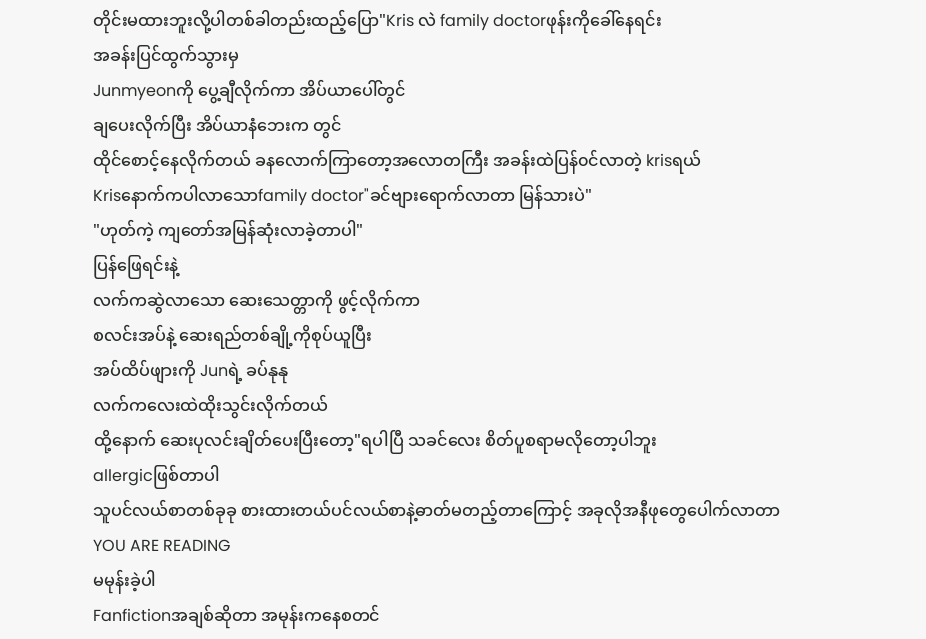တိုင်းမထားဘူးလို့ပါတစ်ခါတည်းထည့်ပြော"Kris လဲ family doctorဖုန်းကိုခေါ်နေရင်း
အခန်းပြင်ထွက်သွားမှ
Junmyeonကို ပွေ့ချီလိုက်ကာ အိပ်ယာပေါ်တွင်
ချပေးလိုက်ပြီး အိပ်ယာနံဘေးက တွင်
ထိုင်စောင့်နေလိုက်တယ် ခနလောက်ကြာတော့အလောတကြီး အခန်းထဲပြန်၀င်လာတဲ့ krisရယ်
Krisနောက်ကပါလာသောfamily doctor"ခင်ဗျားရောက်လာတာ မြန်သားပဲ"
"ဟုတ်ကဲ့ ကျတော်အမြန်ဆုံးလာခဲ့တာပါ"
ပြန်ဖြေရင်းနဲ့
လက်ကဆွဲလာသော ဆေးသေတ္တာကို ဖွင့်လိုက်ကာ
စလင်းအပ်နဲ့ ဆေးရည်တစ်ချို့ကိုစုပ်ယူပြီး
အပ်ထိပ်ဖျားကို Junရဲ့ ခပ်နုနု
လက်ကလေးထဲထိုးသွင်းလိုက်တယ်
ထို့နောက် ဆေးပုလင်းချိတ်ပေးပြီးတော့"ရပါပြီ သခင်လေး စိတ်ပူစရာမလိုတော့ပါဘူး
allergicဖြစ်တာပါ
သူပင်လယ်စာတစ်ခုခု စားထားတယ်ပင်လယ်စာနဲ့ဓာတ်မတည့်တာကြောင့် အခုလိုအနီဖုတွေပေါက်လာတာ
YOU ARE READING
မမုန်းခဲ့ပါ
Fanfictionအချစ်ဆိုတာ အမုန်းကနေစတင်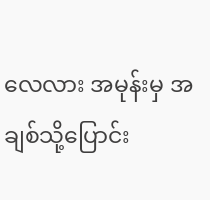လေလား အမုန်းမှ အချစ်သို့ပြောင်း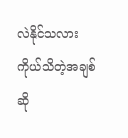လဲနိုင်သလား ကိုယ်သိတဲ့အချစ်ဆို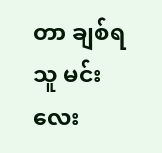တာ ချစ်ရသူ မင်းလေး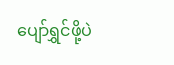ပျော်ရွှင်ဖို့ပဲ